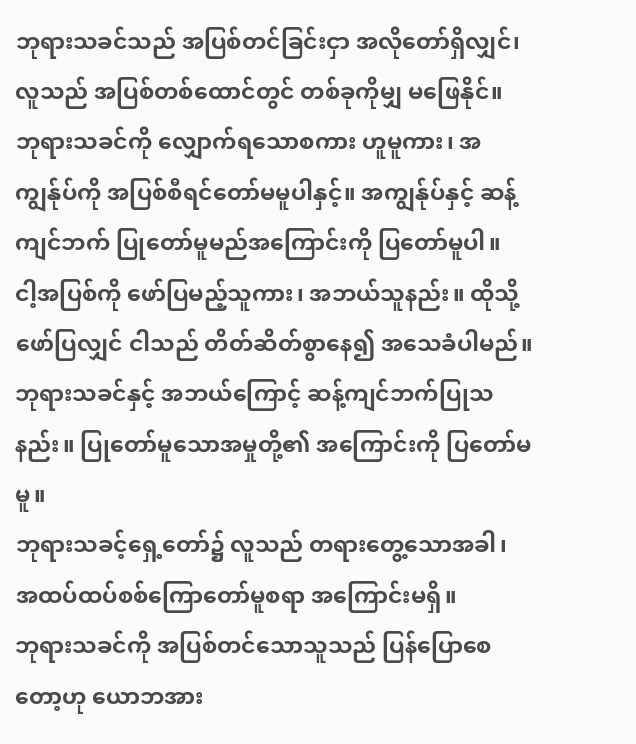ဘုရားသခင်သည် အပြစ်တင်ခြင်းငှာ အလိုတော်ရှိလျှင်၊ လူသည် အပြစ်တစ်ထောင်တွင် တစ်ခုကိုမျှ မဖြေနိုင်။
ဘုရားသခင်ကို လျှောက်ရသောစကား ဟူမူကား၊ အကျွန်ုပ်ကို အပြစ်စီရင်တော်မမူပါနှင့်။ အကျွန်ုပ်နှင့် ဆန့်ကျင်ဘက် ပြုတော်မူမည်အကြောင်းကို ပြတော်မူပါ။
ငါ့အပြစ်ကို ဖော်ပြမည့်သူကား၊ အဘယ်သူနည်း။ ထိုသို့ဖော်ပြလျှင် ငါသည် တိတ်ဆိတ်စွာနေ၍ အသေခံပါမည်။
ဘုရားသခင်နှင့် အဘယ်ကြောင့် ဆန့်ကျင်ဘက်ပြုသနည်း။ ပြုတော်မူသောအမှုတို့၏ အကြောင်းကို ပြတော်မမူ။
ဘုရားသခင့်ရှေ့တော်၌ လူသည် တရားတွေ့သောအခါ၊ အထပ်ထပ်စစ်ကြောတော်မူစရာ အကြောင်းမရှိ။
ဘုရားသခင်ကို အပြစ်တင်သောသူသည် ပြန်ပြောစေတော့ဟု ယောဘအား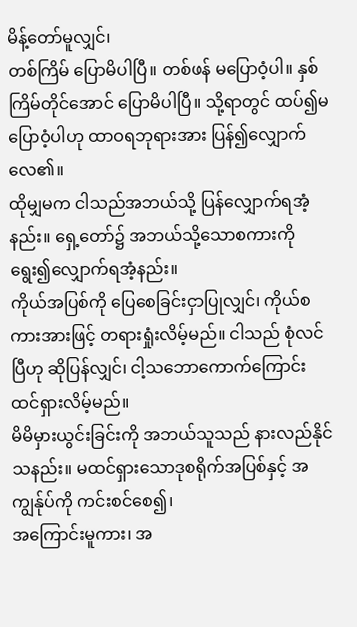မိန့်တော်မူလျှင်၊
တစ်ကြိမ် ပြောမိပါပြီ။ တစ်ဖန် မပြောဝံ့ပါ။ နှစ်ကြိမ်တိုင်အောင် ပြောမိပါပြီ။ သို့ရာတွင် ထပ်၍မပြောဝံ့ပါဟု ထာဝရဘုရားအား ပြန်၍လျှောက်လေ၏။
ထိုမျှမက ငါသည်အဘယ်သို့ ပြန်လျှောက်ရအံ့နည်း။ ရှေ့တော်၌ အဘယ်သို့သောစကားကို ရွေး၍လျှောက်ရအံ့နည်း။
ကိုယ်အပြစ်ကို ပြေစေခြင်းငှာပြုလျှင်၊ ကိုယ်စကားအားဖြင့် တရားရှုံးလိမ့်မည်။ ငါသည် စုံလင်ပြီဟု ဆိုပြန်လျှင်၊ ငါ့သဘောကောက်ကြောင်း ထင်ရှားလိမ့်မည်။
မိမိမှားယွင်းခြင်းကို အဘယ်သူသည် နားလည်နိုင်သနည်း။ မထင်ရှားသောဒုစရိုက်အပြစ်နှင့် အကျွန်ုပ်ကို ကင်းစင်စေ၍၊
အကြောင်းမူကား၊ အ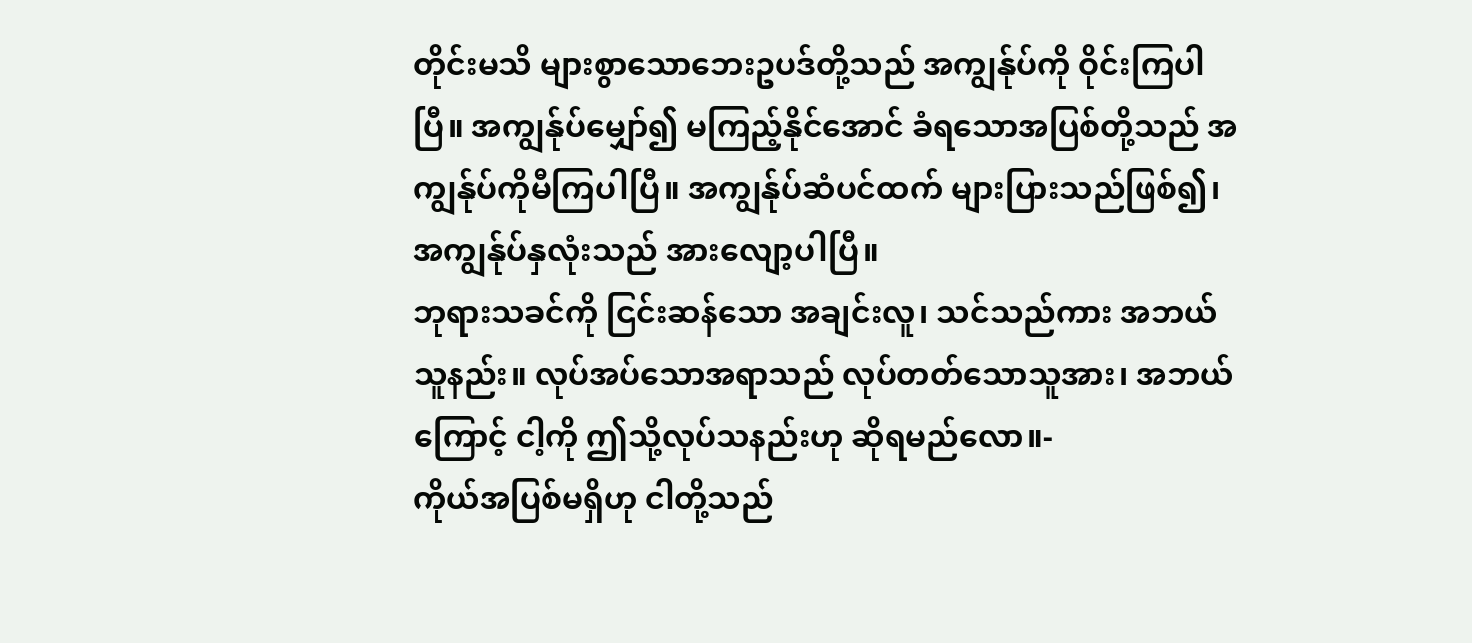တိုင်းမသိ များစွာသောဘေးဥပဒ်တို့သည် အကျွန်ုပ်ကို ဝိုင်းကြပါပြီ။ အကျွန်ုပ်မျှော်၍ မကြည့်နိုင်အောင် ခံရသောအပြစ်တို့သည် အကျွန်ုပ်ကိုမီကြပါပြီ။ အကျွန်ုပ်ဆံပင်ထက် များပြားသည်ဖြစ်၍၊ အကျွန်ုပ်နှလုံးသည် အားလျော့ပါပြီ။
ဘုရားသခင်ကို ငြင်းဆန်သော အချင်းလူ၊ သင်သည်ကား အဘယ်သူနည်း။ လုပ်အပ်သောအရာသည် လုပ်တတ်သောသူအား၊ အဘယ်ကြောင့် ငါ့ကို ဤသို့လုပ်သနည်းဟု ဆိုရမည်လော။-
ကိုယ်အပြစ်မရှိဟု ငါတို့သည်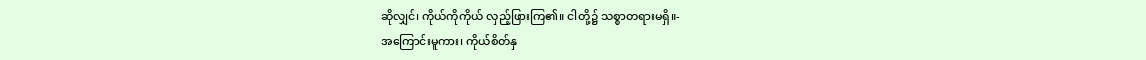ဆိုလျှင်၊ ကိုယ်ကိုကိုယ် လှည့်ဖြားကြ၏။ ငါတို့၌ သစ္စာတရားမရှိ။-
အကြောင်းမူကား၊ ကိုယ်စိတ်နှ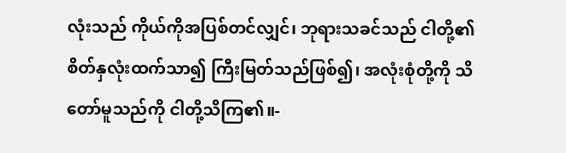လုံးသည် ကိုယ်ကိုအပြစ်တင်လျှင်၊ ဘုရားသခင်သည် ငါတို့၏ စိတ်နှလုံးထက်သာ၍ ကြီးမြတ်သည်ဖြစ်၍၊ အလုံးစုံတို့ကို သိတော်မူသည်ကို ငါတို့သိကြ၏။-